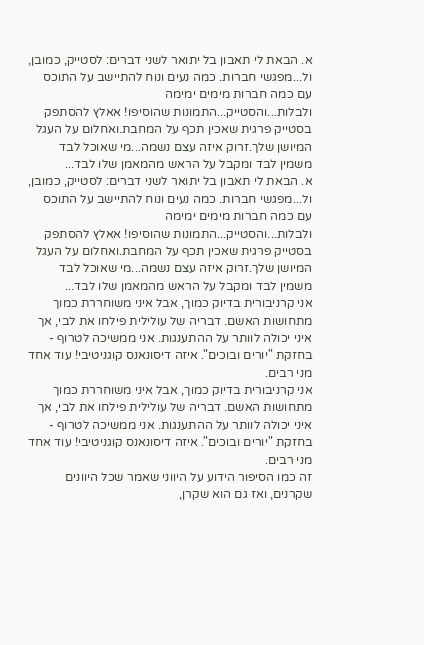א. הבאת לי תאבון בל יתואר לשני דברים: לסטייק, כמובן, ול...מפגשי חברות. כמה נעים ונוח להתיישב על התוכס עם כמה חברות מימים ימימה ולבלות...והסטייק...התמונות שהוסיפו! אאלץ להסתפק בסטייק פרגית שאכין תכף על המחבת.ואחלום על העגל המיושן שלך.זרוק איזה עצם נשמה...מי שאוכל לבד משמין לבד ומקבל על הראש מהמאמן שלו לבד...
א. הבאת לי תאבון בל יתואר לשני דברים: לסטייק, כמובן, ול...מפגשי חברות. כמה נעים ונוח להתיישב על התוכס עם כמה חברות מימים ימימה ולבלות...והסטייק...התמונות שהוסיפו! אאלץ להסתפק בסטייק פרגית שאכין תכף על המחבת.ואחלום על העגל המיושן שלך.זרוק איזה עצם נשמה...מי שאוכל לבד משמין לבד ומקבל על הראש מהמאמן שלו לבד...
אני קרניבורית בדיוק כמוך, אבל איני משוחררת כמוך מתחושות האשם. דבריה של עולילית פילחו את לבי, אך איני יכולה לוותר על ההתענגות. אני ממשיכה לטרוף - בחזקת "יורים ובוכים". איזה דיסונאנס קוגניטיבי! עוד אחד מני רבים.
אני קרניבורית בדיוק כמוך, אבל איני משוחררת כמוך מתחושות האשם. דבריה של עולילית פילחו את לבי, אך איני יכולה לוותר על ההתענגות. אני ממשיכה לטרוף - בחזקת "יורים ובוכים". איזה דיסונאנס קוגניטיבי! עוד אחד מני רבים.
זה כמו הסיפור הידוע על היווני שאמר שכל היוונים שקרנים, ואז גם הוא שקרן,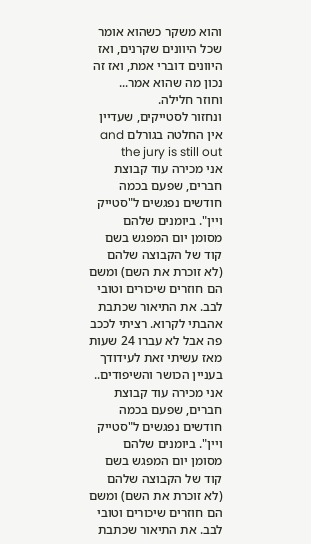והוא משקר כשהוא אומר שכל היוונים שקרנים, ואז היוונים דוברי אמת, ואז זה נכון מה שהוא אמר...
וחוזר חלילה.
ונחזור לסטייקים, שעדיין אין החלטה בגורלם and the jury is still out
אני מכירה עוד קבוצת חברים, שפעם בכמה חודשים נפגשים ל"סטייק ויין". ביומנים שלהם מסומן יום המפגש בשם קוד של הקבוצה שלהם (לא זוכרת את השם) ומשם הם חוזרים שיכורים וטובי לבב. את התיאור שכתבת אהבתי לקרוא. רציתי לככב פה אבל לא עברו 24 שעות מאז עשיתי זאת לעידודך בעניין הכושר והשיפודים..
אני מכירה עוד קבוצת חברים, שפעם בכמה חודשים נפגשים ל"סטייק ויין". ביומנים שלהם מסומן יום המפגש בשם קוד של הקבוצה שלהם (לא זוכרת את השם) ומשם הם חוזרים שיכורים וטובי לבב. את התיאור שכתבת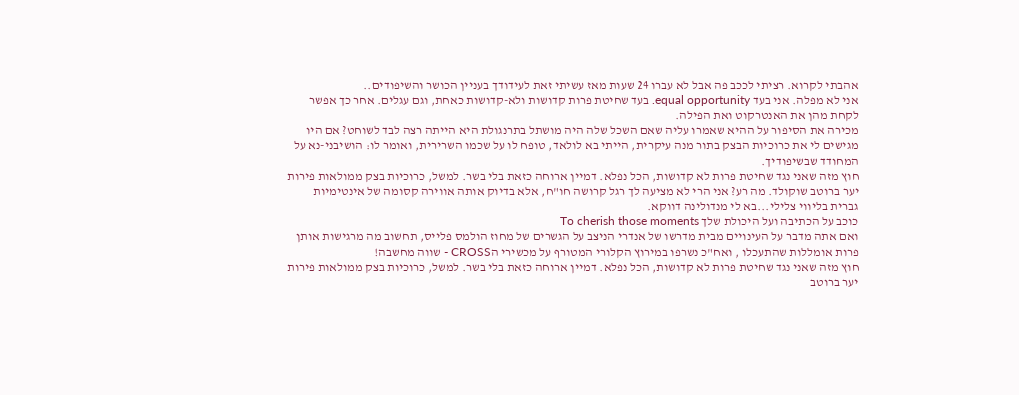אהבתי לקרוא. רציתי לככב פה אבל לא עברו 24 שעות מאז עשיתי זאת לעידודך בעניין הכושר והשיפודים..
אני לא מפלה. אני בעד equal opportunity. בעד שחיטת פרות קדושות ולא-קדושות כאחת, וגם עגלים. אחר כך אפשר לקחת מהן את האנטרקוט ואת הפילה.
מכירה את הסיפור על ההיא שאמרו עליה שאם השכל שלה היה מושתל בתרנגולת היא הייתה רצה לבד לשוחט? אם היו מגישים לי את כרוכיות הבצק בתור מנה עיקרית, הייתי בא לולאד, טופח לו על שכמו השרירית, ואומר לו: הושיבני-נא על המחודד שבשיפודיך.
חוץ מזה שאני נגד שחיטת פרות לא קדושות, הכל נפלא. דמיין ארוחה כזאת בלי בשר. למשל, כרוכיות בצק ממולאות פירות יער ברוטב שוקולד. מה רע? אני הרי לא מציעה לך רגל קרושה חו"ח, אלא בדיוק אותה אווירה קסומה של אינטימיות גברית בליווי צלילי...בא לי מנדולינה דווקא.
כוכב על הכתיבה ועל היכולת שלך To cherish those moments
ואם אתה מדבר על העינויים מבית מדרשו של אנדרי הניצב על הגשרים של מחוז הולמס פלייס, תחשוב מה מרגישות אותן פרות אומללות שהתעכלו , ואח"כ נשרפו במירוץ הקלורי המטורף על מכשירי הCROSS - שווה מחשבה!
חוץ מזה שאני נגד שחיטת פרות לא קדושות, הכל נפלא. דמיין ארוחה כזאת בלי בשר. למשל, כרוכיות בצק ממולאות פירות יער ברוטב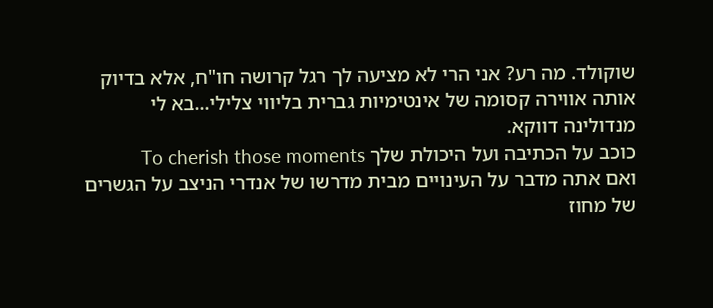שוקולד. מה רע? אני הרי לא מציעה לך רגל קרושה חו"ח, אלא בדיוק אותה אווירה קסומה של אינטימיות גברית בליווי צלילי...בא לי מנדולינה דווקא.
כוכב על הכתיבה ועל היכולת שלך To cherish those moments
ואם אתה מדבר על העינויים מבית מדרשו של אנדרי הניצב על הגשרים של מחוז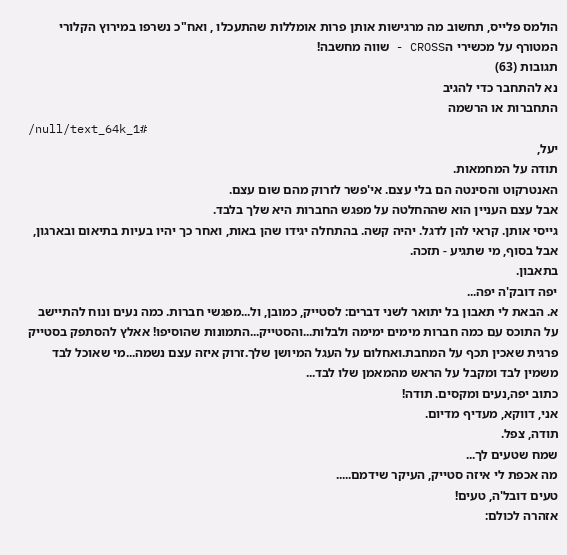הולמס פלייס, תחשוב מה מרגישות אותן פרות אומללות שהתעכלו , ואח"כ נשרפו במירוץ הקלורי המטורף על מכשירי הCROSS - שווה מחשבה!
תגובות (63)
נא להתחבר כדי להגיב
התחברות או הרשמה
/null/text_64k_1#
יעל,
תודה על המחמאות.
האנטרקוט והסינטה הם בלי עצם. אי'פשר לזרוק מהם שום עצם.
אבל עצם העניין הוא שההחלטה על מפגש החברות היא שלך בלבד.
גייסי אותן. קראי להן לדגל. יהיה קשה. בהתחלה יגידו שהן באות, ואחר כך יהיו בעיות בתיאום ובארגון, אבל בסוף, מי שתגיע - תזכה.
בתאבון.
יפה דובק'ה יפה...
א. הבאת לי תאבון בל יתואר לשני דברים: לסטייק, כמובן, ול...מפגשי חברות. כמה נעים ונוח להתיישב על התוכס עם כמה חברות מימים ימימה ולבלות...והסטייק...התמונות שהוסיפו! אאלץ להסתפק בסטייק פרגית שאכין תכף על המחבת.ואחלום על העגל המיושן שלך.זרוק איזה עצם נשמה...מי שאוכל לבד משמין לבד ומקבל על הראש מהמאמן שלו לבד...
כתוב יפה,נעים ומקסים. תודה!
אני, דווקא, מעדיף מדיום.
תודה, צפל.
שמח שטעים לך...
מה אכפת לי איזה סטייק, העיקר שידמם.....
טעים דובל'ה, טעים!
אזהרה לכולם: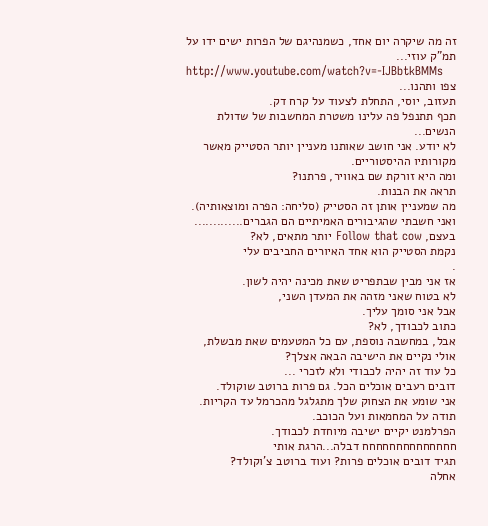זה מה שיקרה יום אחד, כשמנהיגם של הפרות ישים ידו על תמ"ק עוזי...
http://www.youtube.com/watch?v=-IJBbtkBMMs
צפו ותהנו...
תעזוב, יוסי, התחלת לצעוד על קרח דק.
תכף תתנפל פה עלינו משטרת המחשבות של שדולת הנשים...
לא יודע. אני חושב שאותנו מעניין יותר הסטייק מאשר מקורותיו ההיסטוריים.
ומה היא זורקת שם באוויר, פרתנו?
תראה את הבנות.
מה שמעניין אותן זה הסטייק (סליחה: הפרה ומוצאותיה).
ואני חשבתי שהגיבורים האמיתיים הם הגברים.............
בעצם, Follow that cow יותר מתאים, לא?
נקמת הסטייק הוא אחד האיורים החביבים עלי
.
אז אני מבין שבתפריט שאת מכינה יהיה לשון.
לא בטוח שאני מזהה את המעדן השני,
אבל אני סומך עליך.
כתוב לכבודך, לא?
אבל, במחשבה נוספת, עם כל המטעמים שאת מבשלת,
אולי נקיים את הישיבה הבאה אצלך?
כל עוד זה יהיה לכבודי ולא לזכרי ...
דובים רעבים אוכלים הכל. גם פרות ברוטב שוקולד.
אני שומע את הצחוק שלך מתגלגל מהכרמל עד הקריות.
תודה על המחמאות ועל הכוכב.
הפרלמנט יקיים ישיבה מיוחדת לכבודך.
חחחחחחחחחחחחחח דבלה...הרגת אותי
תגיד דובים אוכלים פרות? ועוד ברוטב צ'וקולד?
אחלה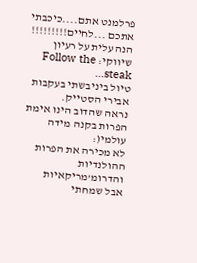פרלמנט אתם....כיכבתי אתכם ...לחיים!!!!!!!!!
הנה עלית על רעיון שיווקי: Follow the steak...
טיול ביניבשתי בעקבות אבירי הסטייק.
נראה שהדוב הינו אימת הפרות בקנה מידה עולמי(:
לא מכירה את הפרות ההולנדיות והדרומ'מריקאיות
אבל שמחתי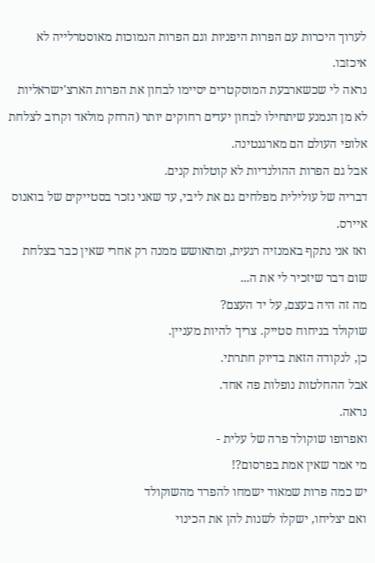לערוך היכרות עם הפרות היפניות וגם הפרות הנמוכות מאוסטרלייה לא איכזבו.
נראה לי שכשארבעת המוסקטרים יסיימו לבחון את הפרות הארצ'ישראליות
לא מן הנמנע שיתחילו לבחון יעדים רחוקים יותר (הרחק מולאד וקרוב לצלחת
אלופי העולם הם מארגנטינה.
אבל גם הפרות ההולנדיות לא קוטלות קנים.
דבריה של עולילית מפלחים גם את ליבי, עד שאני נזכר בסטייקים של בואנוס איירס.
ואז אני נתקף באמנזיה רגעית, ומתאושש ממנה רק אחרי שאין כבר בצלחת שום דבר שיזכיר לי את ה...
מה זה היה בעצם, על יד העצם?
שוקולד בניחוח סטייק. צריך להיות מעניין.
כן, לנקודה הזאת בדיוק חתרתי.
אבל ההחלטות נופלות פה אחד.
נראה.
ואפרופו שוקולד פרה של עלית -
מי אמר שאין אמת בפרסום?!
יש כמה פרות שמאוד ישמחו להפרד מהשוקולד
ואם יצליחו, ישקלו לשנות להן את הכינוי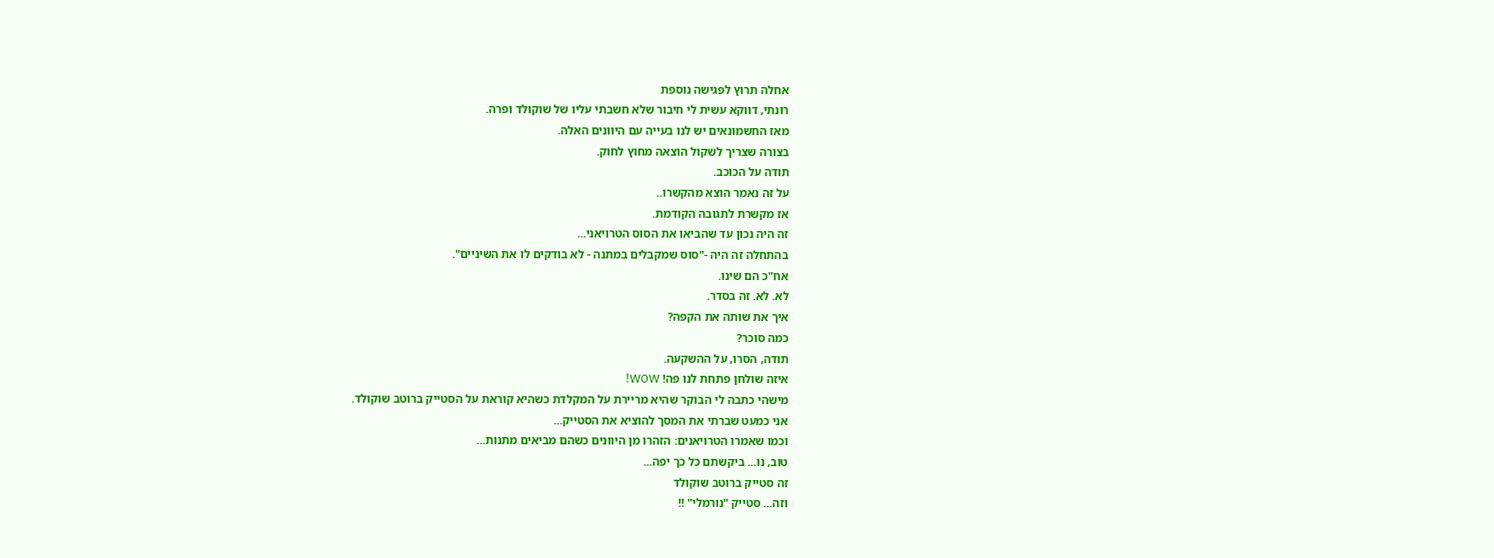אחלה תרוץ לפגישה נוספת
רונתי, דווקא עשית לי חיבור שלא חשבתי עליו של שוקולד ופרה.
מאז החשמונאים יש לנו בעייה עם היוונים האלה.
בצורה שצריך לשקול הוצאה מחוץ לחוק.
תודה על הכוכב.
על זה נאמר הוצא מהקשרו..
אז מקשרת לתגובה הקודמת.
זה היה נכון עד שהביאו את הסוס הטרויאני...
בהתחלה זה היה -"סוס שמקבלים במתנה - לא בודקים לו את השיניים".
אח"כ הם שינו.
לא. לא. זה בסדר.
איך את שותה את הקפה?
כמה סוכר?
תודה, הסרו, על ההשקעה.
איזה שולחן פתחת לנו פה! WOW!
מישהי כתבה לי הבוקר שהיא מריירת על המקלדת כשהיא קוראת על הסטייק ברוטב שוקולד.
אני כמעט שברתי את המסך להוציא את הסטייק...
וכמו שאמרו הטרויאנים: הזהרו מן היוונים כשהם מביאים מתנות...
טוב, נו... ביקשתם כל כך יפה...
זה סטייק ברוטב שוקולד
וזה... סטייק "נורמלי" !!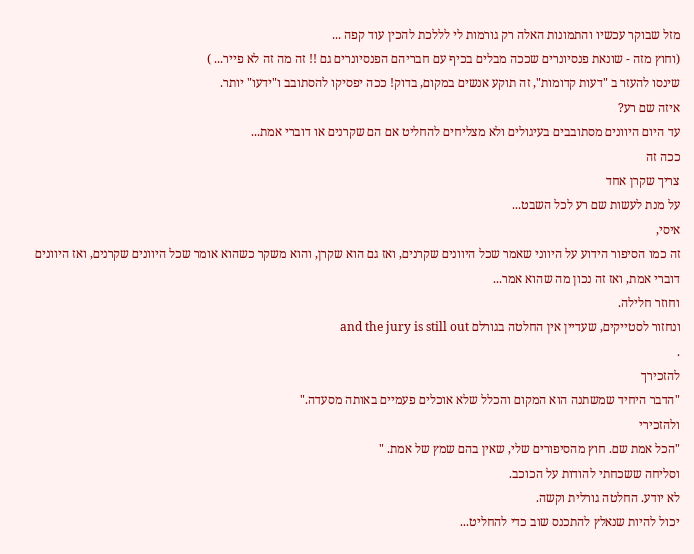מזל שבוקר עכשיו והתמונות האלה רק גורמות לי לללכת להכין עוד קפה ...
(וחוץ מזה - שונאת פנסיונרים שככה מבלים בכיף עם חבריהם הפנסיונרים גם !! זה מה זה לא פייר... )
שינסו להעזר ב "דעות קדומות", זה תוקע אנשים במקום, בדוק! ככה יפסיקו להסתובב ו"ידעו" יותר.
איזה שם רע?
עד היום היוונים מסתובבים בעיגולים ולא מצליחים להחליט אם הם שקרנים או דוברי אמת...
ככה זה
צריך שקרן אחד
על מנת לעשות שם רע לכל השבט...
איסי,
זה כמו הסיפור הידוע על היווני שאמר שכל היוונים שקרנים, ואז גם הוא שקרן, והוא משקר כשהוא אומר שכל היוונים שקרנים, ואז היוונים דוברי אמת, ואז זה נכון מה שהוא אמר...
וחוזר חלילה.
ונחזור לסטייקים, שעדיין אין החלטה בגורלם and the jury is still out
.
להזכירך
"הדבר היחיד שמשתנה הוא המקום והכלל שלא אוכלים פעמיים באותה מסעדה."
ולהזכירי
"הכל אמת שם. חוץ מהסיפורים שלי, שאין בהם שמץ של אמת. "
וסליחה ששכחתי להודות על הכוכב.
לא יודע. החלטה גורלית וקשה.
יכול להיות שנאלץ להתכנס שוב כדי להחליט...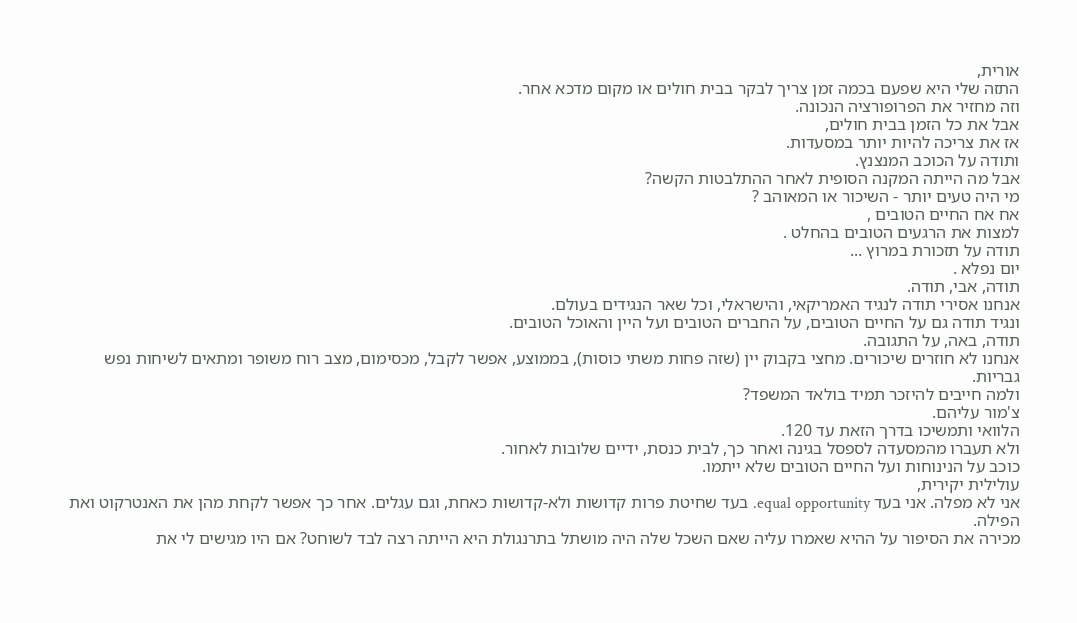אורית,
התזה שלי היא שפעם בכמה זמן צריך לבקר בבית חולים או מקום מדכא אחר.
וזה מחזיר את הפרופורציה הנכונה.
אבל את כל הזמן בבית חולים,
אז את צריכה להיות יותר במסעדות.
ותודה על הכוכב המנצנץ.
אבל מה הייתה המקנה הסופית לאחר ההתלבטות הקשה?
מי היה טעים יותר - השיכור או המאוהב ?
אח אח החיים הטובים ,
למצות את הרגעים הטובים בהחלט .
תודה על תזכורת במרוץ ...
יום נפלא .
תודה, אבי, תודה.
אנחנו אסירי תודה לנגיד האמריקאי, והישראלי, וכל שאר הנגידים בעולם.
ונגיד תודה גם על החיים הטובים, על החברים הטובים ועל היין והאוכל הטובים.
תודה, באה, על התגובה.
אנחנו לא חוזרים שיכורים. מחצי בקבוק יין (שזה פחות משתי כוסות), בממוצע, אפשר לקבל, מכסימום, מצב רוח משופר ומתאים לשיחות נפש גבריות.
ולמה חייבים להיזכר תמיד בולאד המשפד?
צ'מור עליהם.
הלוואי ותמשיכו בדרך הזאת עד 120.
ולא תעברו מהמסעדה לספסל בגינה ואחר כך, לבית כנסת, ידיים שלובות לאחור.
כוכב על הנינוחות ועל החיים הטובים שלא ייתמו.
עולילית יקירית,
אני לא מפלה. אני בעד equal opportunity. בעד שחיטת פרות קדושות ולא-קדושות כאחת, וגם עגלים. אחר כך אפשר לקחת מהן את האנטרקוט ואת הפילה.
מכירה את הסיפור על ההיא שאמרו עליה שאם השכל שלה היה מושתל בתרנגולת היא הייתה רצה לבד לשוחט? אם היו מגישים לי את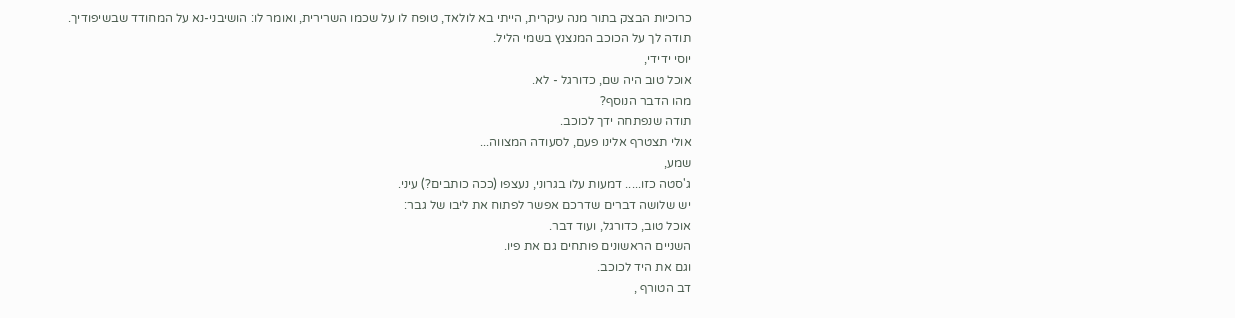כרוכיות הבצק בתור מנה עיקרית, הייתי בא לולאד, טופח לו על שכמו השרירית, ואומר לו: הושיבני-נא על המחודד שבשיפודיך.
תודה לך על הכוכב המנצנץ בשמי הליל.
יוסי ידידי,
אוכל טוב היה שם, כדורגל - לא.
מהו הדבר הנוסף?
תודה שנפתחה ידך לכוכב.
אולי תצטרף אלינו פעם, לסעודה המצווה...
שמע,
ג'סטה כזו..... דמעות עלו בגרוני, נעצפו (ככה כותבים?) עיני.
יש שלושה דברים שדרכם אפשר לפתוח את ליבו של גבר:
אוכל טוב, כדורגל, ועוד דבר.
השניים הראשונים פותחים גם את פיו.
וגם את היד לכוכב.
דב הטורף ,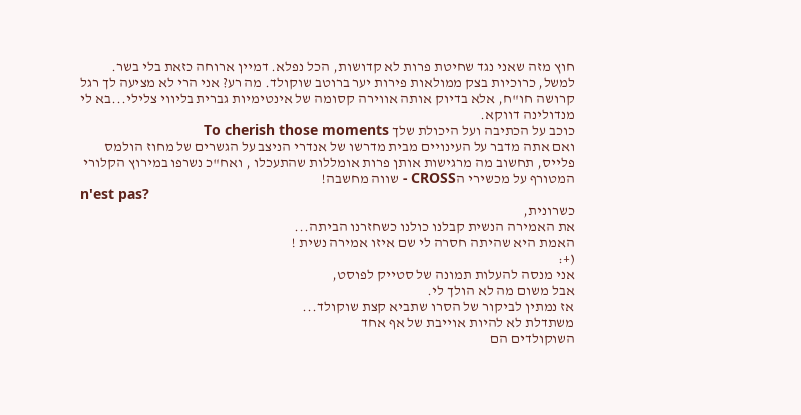חוץ מזה שאני נגד שחיטת פרות לא קדושות, הכל נפלא. דמיין ארוחה כזאת בלי בשר. למשל, כרוכיות בצק ממולאות פירות יער ברוטב שוקולד. מה רע? אני הרי לא מציעה לך רגל קרושה חו"ח, אלא בדיוק אותה אווירה קסומה של אינטימיות גברית בליווי צלילי...בא לי מנדולינה דווקא.
כוכב על הכתיבה ועל היכולת שלך To cherish those moments
ואם אתה מדבר על העינויים מבית מדרשו של אנדרי הניצב על הגשרים של מחוז הולמס פלייס, תחשוב מה מרגישות אותן פרות אומללות שהתעכלו , ואח"כ נשרפו במירוץ הקלורי המטורף על מכשירי הCROSS - שווה מחשבה!
n'est pas?
כשרונית,
את האמירה הנשית קבלנו כולנו כשחזרנו הביתה...
האמת היא שהיתה חסרה לי שם איזו אמירה נשית !
(+:
אני מנסה להעלות תמונה של סטייק לפוסט,
אבל משום מה לא הולך לי.
אז נמתין לביקור של הסרו שתביא קצת שוקולד...
משתדלת לא להיות אוייבת של אף אחד
השוקולדים הם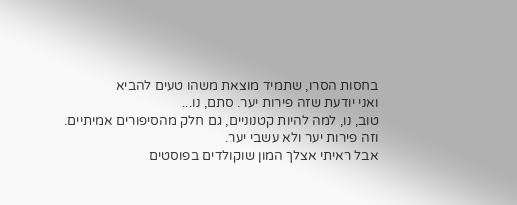בחסות הסרו, שתמיד מוצאת משהו טעים להביא
ואני יודעת שזה פירות יער. סתם, נו...
טוב, נו, למה להיות קטנוניים, גם חלק מהסיפורים אמיתיים.
וזה פירות יער ולא עשבי יער.
אבל ראיתי אצלך המון שוקולדים בפוסטים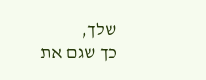שלך,
כך שגם את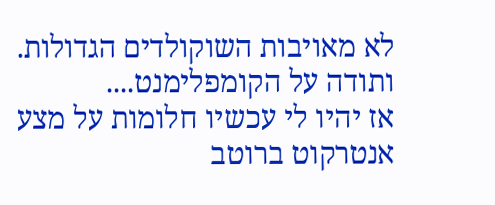לא מאויבות השוקולדים הגדולות.
ותודה על הקומפלימנט....
אז יהיו לי עכשיו חלומות על מצע אנטרקוט ברוטב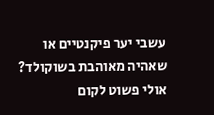עשבי יער פיקנטיים או שאהיה מאוהבת בשוקולד?
אולי פשוט לקום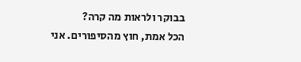בבוקר ולראות מה קרה?
הכל אמת, חוץ מהסיפורים. אני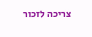צריכה לזכור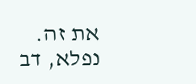את זה.
נפלא, דב